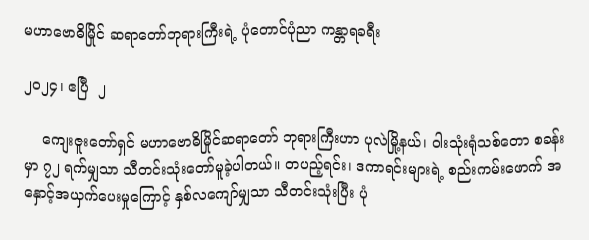မဟာဗောဓိမြိုင် ဆရာတော်ဘုရားကြီးရဲ့ ပုံတောင်ပုံညာ ကန္တာရခရီး

၂၀၂၄၊ ဧပြီ  ၂

    ကျေးဇူးတော်ရှင် မဟာဗောဓိမြိုင်ဆရာတော် ဘုရားကြီးဟာ ပုလဲမြို့နယ်၊ ဝါးသုံးရုံသစ်တော စခန်းမှာ ၇၂ ရက်မျှသာ သီတင်းသုံးတော်မူခဲ့ပါတယ်။ တပည့်ရင်း၊ ဒကာရင်းများရဲ့ စည်းကမ်းဖောက် အနှောင့်အယှက်ပေးမှုကြောင့် နှစ်လကျော်မျှသာ သီတင်းသုံးပြီး ပုံ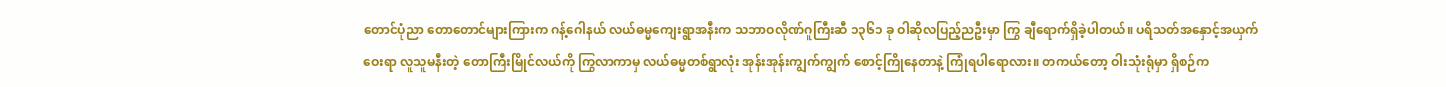တောင်ပုံညာ တောတောင်များကြားက ဂန့်ဂေါနယ် လယ်ဓမ္မကျေးရွာအနီးက သဘာဝလိုဏ်ဂူကြီးဆီ ၁၃၆၁ ခု ဝါဆိုလပြည့်ညဦးမှာ ကြွ ချီရောက်ရှိခဲ့ပါတယ်။ ပရိသတ်အနှောင့်အယှက်ဝေးရာ လူသူမနီးတဲ့ တောကြီးမြိုင်လယ်ကို ကြွလာကာမှ လယ်ဓမ္မတစ်ရွာလုံး အုန်းအုန်းကျွက်ကျွက် စောင့်ကြိုနေတာနဲ့ ကြုံရပါရောလား။ တကယ်တော့ ဝါးသုံးရုံမှာ ရှိစဉ်က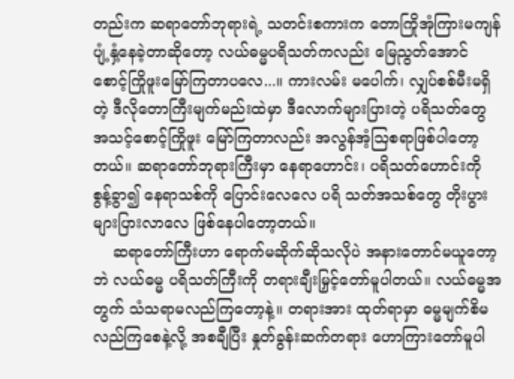တည်းက ဆရာတော်ဘုရားရဲ့ သတင်းစကားက တောကြိုအုံကြားမကျန် ပျံ့နှံ့နေခဲ့တာဆိုတော့ လယ်ဓမ္မပရိသတ်ကလည်း မြေညွတ်အောင် စောင့်ကြိုဖူးမြော်ကြတာပလေ...။ ကားလမ်း မပေါက်၊ လျှပ်စစ်မီးမရှိတဲ့ ဒီလိုတောကြီးမျက်မည်းထဲမှာ ဒီလောက်များပြားတဲ့ ပရိသတ်တွေ အသင့်စောင့်ကြိုဖူး မြော်ကြတာလည်း အလွန်အံ့သြစရာဖြစ်ပါတော့တယ်။ ဆရာတော်ဘုရားကြီးမှာ နေရာဟောင်း၊ ပရိသတ်ဟောင်းကို စွန့်ခွာ၍ နေရာသစ်ကို ပြောင်းလေလေ ပရိ သတ်အသစ်တွေ တိုးပွားများပြားလာလေ ဖြစ်နေပါတော့တယ်။
    ဆရာတော်ကြီးဟာ ရောက်မဆိုက်ဆိုသလိုပဲ အနားတောင်မယူတော့ဘဲ လယ်ဓမ္မ ပရိသတ်ကြီးကို တရားချီးမြှင့်တော်မူပါတယ်။ လယ်ဓမ္မအတွက် သံသရာမလည်ကြတော့နဲ့။ တရားအား ထုတ်ရာမှာ ဓမ္မမျက်စိမလည်ကြစေနဲ့လို့ အစချီပြီး နှုတ်ခွန်းဆက်တရား ဟောကြားတော်မူပါ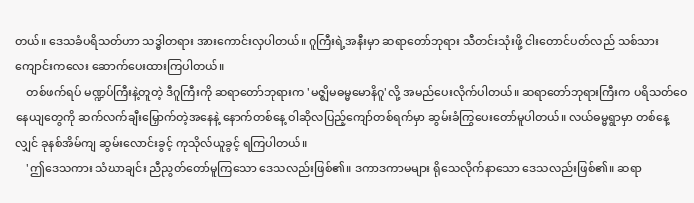တယ်။ ဒေသခံပရိသတ်ဟာ သဒ္ဓါတရား အားကောင်းလှပါတယ်။ ဂူကြီးရဲ့အနီးမှာ ဆရာတော်ဘုရား သီတင်းသုံးဖို့ ငါးတောင်ပတ်လည် သစ်သားကျောင်းကလေး ဆောက်ပေးထားကြပါတယ်။
    တစ်ဖက်ရပ် မဏ္ဍပ်ကြီးနဲ့တူတဲ့ ဒီဂူကြီးကို ဆရာတော်ဘုရားက 'မဇ္ဈိမဓမ္မမောနိဂူ'လို့ အမည်ပေးလိုက်ပါတယ်။ ဆရာတော်ဘုရားကြီးက ပရိသတ်ဝေနေယျတွေကို ဆက်လက်ချီးမြှောက်တဲ့အနေနဲ့ နောက်တစ်နေ့ ဝါဆိုလပြည့်ကျော်တစ်ရက်မှာ ဆွမ်းခံကြွပေးတော်မူပါတယ်။ လယ်ဓမ္မရွာမှာ တစ်နေ့လျှင် ခုနစ်အိမ်ကျ ဆွမ်းလောင်းခွင့် ကုသိုလ်ယူခွင့် ရကြပါတယ်။
    'ဤဒေသကား သံဃာချင်း ညီညွတ်တော်မူကြသော ဒေသလည်းဖြစ်၏။ ဒကာဒကာမများ ရိုသေလိုက်နာသော ဒေသလည်းဖြစ်၏။ ဆရာ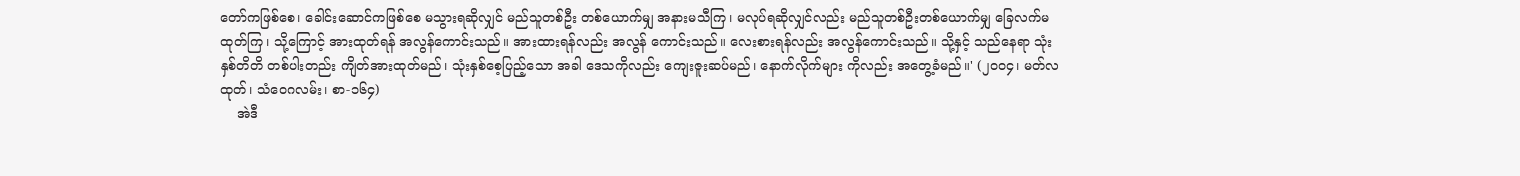တော်ကဖြစ်စေ၊ ခေါင်းဆောင်ကဖြစ်စေ မသွားရဆိုလျှင် မည်သူတစ်ဦး တစ်ယောက်မျှ အနားမသီကြ၊ မလုပ်ရဆိုလျှင်လည်း မည်သူတစ်ဦးတစ်ယောက်မျှ ခြေလက်မထုတ်ကြ၊ သို့ကြောင့် အားထုတ်ရန် အလွန်ကောင်းသည်။ အားထားရန်လည်း အလွန် ကောင်းသည်။ လေးစားရန်လည်း အလွန်ကောင်းသည်။ သို့နှင့် သည်နေရာ သုံးနှစ်တိတိ တစ်ပါးတည်း ကျိတ်အားထုတ်မည်၊ သုံးနှစ်စေ့ပြည့်သော အခါ ဒေသကိုလည်း ကျေးဇူးဆပ်မည်၊ နောက်လိုက်များ ကိုလည်း အတွေ့ခံမည်။' (၂၀၀၄၊ မတ်လထုတ်၊ သံဝေဂလမ်း၊ စာ-၁၆၄)
    အဲဒီ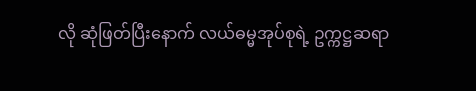လို ဆုံဖြတ်ပြီးနောက် လယ်ဓမ္မအုပ်စုရဲ့ ဥက္ကဋ္ဌဆရာ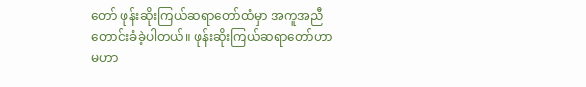တော် ဖုန်းဆိုးကြယ်ဆရာတော်ထံမှာ အကူအညီတောင်းခံခဲ့ပါတယ်။ ဖုန်းဆိုးကြယ်ဆရာတော်ဟာ  မဟာ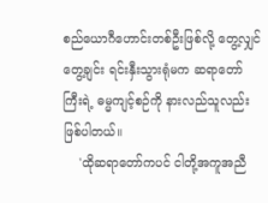စည်ယောဂီဟောင်းတစ်ဦးဖြစ်လို့ တွေ့လျှင်တွေ့ချင်း ရင်းနှီးသွားရုံမက ဆရာတော်ကြီးရဲ့ ဓမ္မကျင့်စဉ်ကို နားလည်သူလည်း ဖြစ်ပါတယ်။
    'ထိုဆရာတော်ကပင် ငါတို့အကူအညီ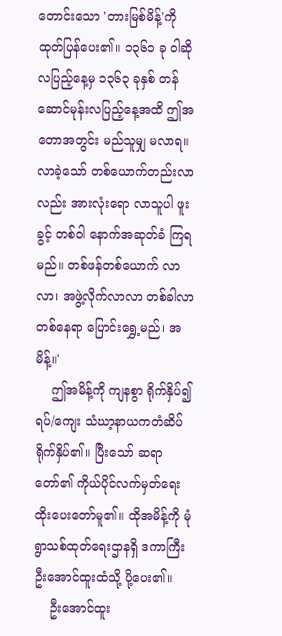တောင်းသော 'တားမြစ်မိန့်'ကို ထုတ်ပြန်ပေး၏။ ၁၃၆၁ ခု ဝါဆို လပြည့်နေ့မှ ၁၃၆၃ ခုနှစ် တန်ဆောင်မုန်းလပြည့်နေ့အထိ ဤအတောအတွင်း မည်သူမျှ မလာရ။ လာခဲ့သော် တစ်ယောက်တည်းလာလည်း အားလုံးရော လာသူပါ ဖူးခွင့် တစ်ဝါ နောက်အဆုတ်ခံ ကြရမည်။ တစ်ဖန်တစ်ယောက် လာလာ၊ အဖွဲ့လိုက်လာလာ တစ်ခါလာ တစ်နေရာ ပြောင်းရွှေ့မည်၊ အမိန့်။'
    ဤအမိန့်ကို ကျနစွာ ရိုက်နှိပ်၍ ရပ်/ကျေး သံဃာ့နာယကတံဆိပ် ရိုက်နှိပ်၏။ ပြီးသော် ဆရာတော်၏ ကိုယ်ပိုင်လက်မှတ်ရေးထိုးပေးတော်မူ၏။ ထိုအမိန့်ကို မုံရွာသစ်ထုတ်ရေးဌာနရှိ ဒကာကြီး ဦးအောင်ထူးထံသို့ ပို့ပေး၏။
    ဦးအောင်ထူး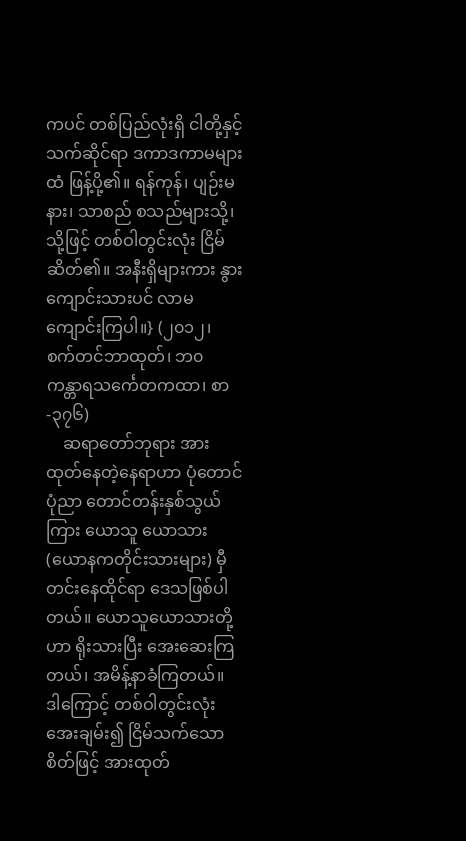ကပင် တစ်ပြည်လုံးရှိ ငါတို့နှင့် သက်ဆိုင်ရာ ဒကာဒကာမများထံ ဖြန့်ပို့၏။ ရန်ကုန်၊ ပျဉ်းမနား၊ သာစည် စသည်များသို့၊ သို့ဖြင့် တစ်ဝါတွင်းလုံး ငြိမ်ဆိတ်၏။ အနီးရှိများကား နွားကျောင်းသားပင် လာမကျောင်းကြပါ။} (၂၀၁၂၊ စက်တင်ဘာထုတ်၊ ဘ၀ ကန္တာရသင်္ကေတကထာ၊ စာ-၃၇၆)
    ဆရာတော်ဘုရား အားထုတ်နေတဲ့နေရာဟာ ပုံတောင်ပုံညာ တောင်တန်းနှစ်သွယ်ကြား ယောသူ ယောသား(ယောနကတိုင်းသားများ) မှီတင်းနေထိုင်ရာ ဒေသဖြစ်ပါတယ်။ ယောသူယောသားတို့ဟာ ရိုးသားပြီး အေးဆေးကြတယ်၊ အမိန့်နာခံကြတယ်။ ဒါကြောင့် တစ်ဝါတွင်းလုံး အေးချမ်း၍ ငြိမ်သက်သော စိတ်ဖြင့် အားထုတ်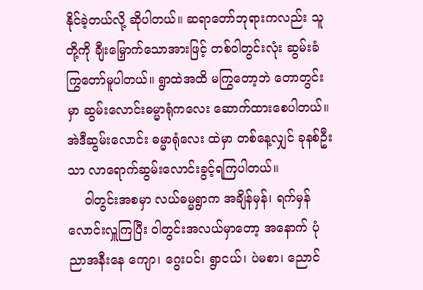နိုင်ခဲ့တယ်လို့ ဆိုပါတယ်။ ဆရာတော်ဘုရားကလည်း သူတို့ကို ချီးမြှောက်သောအားဖြင့် တစ်ဝါတွင်းလုံး ဆွမ်းခံကြွတော်မူပါတယ်။ ရွာထဲအထိ မကြွတော့ဘဲ တောတွင်းမှာ ဆွမ်းလောင်းဓမ္မာရုံကလေး ဆောက်ထားစေပါတယ်။ အဲဒီဆွမ်းလောင်း ဓမ္မာရုံလေး ထဲမှာ တစ်နေ့လျှင် ခုနစ်ဦးသာ လာရောက်ဆွမ်းလောင်းခွင့်ရကြပါတယ်။
    ဝါတွင်းအစမှာ လယ်ဓမ္မရွာက အချိန်မှန်၊ ရက်မှန်လောင်းလှူကြပြီး ဝါတွင်းအလယ်မှာတော့ အနောက် ပုံညာအနီးနေ ကျော၊ ဂွေးပင်၊ ရွာငယ်၊ ပဲမစာ၊ ညောင်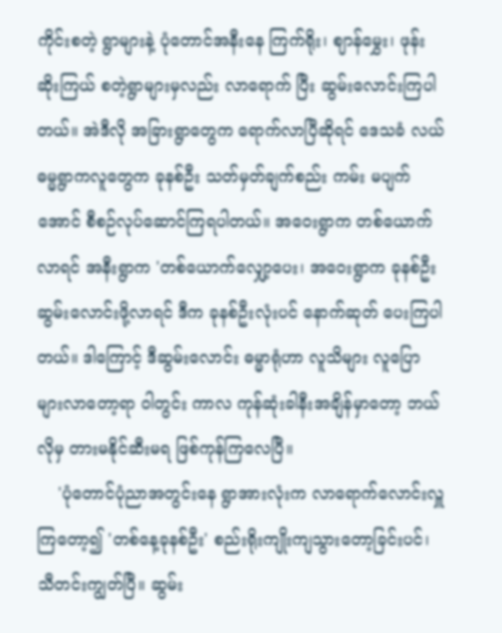ကိုင်းစတဲ့ ရွာများနဲ့ ပုံတောင်အနီးနေ ကြက်ရိုး၊ ဈာန်မွှေး၊ ဖုန်းဆိုးကြယ် စတဲ့ရွာများမှလည်း လာရောက် ပြီး ဆွမ်းလောင်းကြပါတယ်။ အဲဒီလို အခြားရွာတွေက ရောက်လာပြီဆိုရင် ဒေသခံ လယ်ဓမ္မရွာကလူတွေက ခုနစ်ဦး သတ်မှတ်ချက်စည်း ကမ်း မပျက်အောင် စီစဉ်လုပ်ဆောင်ကြရပါတယ်။ အဝေးရွာက တစ်ယောက်လာရင် အနီးရွာက 'တစ်ယောက်လျှော့ပေး၊ အဝေးရွာက ခုနစ်ဦး ဆွမ်းလောင်းဖို့လာရင် ဒီက ခုနစ်ဦးလုံးပင် နောက်ဆုတ် ပေးကြပါတယ်။ ဒါကြောင့် ဒီဆွမ်းလောင်း ဓမ္မာရုံဟာ လူသိများ လူပြောများလာတော့ရာ ဝါတွင်း ကာလ ကုန်ဆုံးခါနီးအချိန်မှာတော့ ဘယ်လိုမှ တားမနိုင်ဆီးမရ ဖြစ်ကုန်ကြလေပြီ။
    'ပုံတောင်ပုံညာအတွင်းနေ ရွာအားလုံးက လာရောက်လောင်းလှူကြတော့၍ 'တစ်နေ့ခုနစ်ဦး' စည်းရိုးကျိုးကျသွားတော့ခြင်းပင်၊ သီတင်းကျွတ်ပြီ။ ဆွမ်း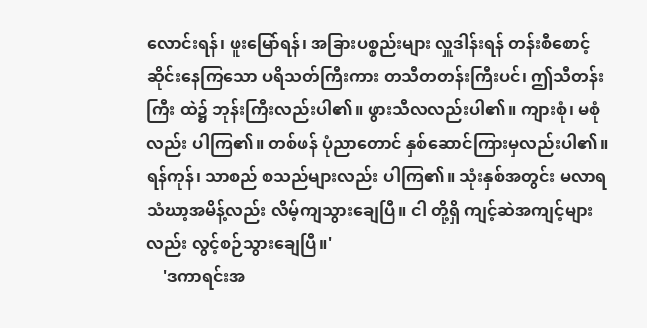လောင်းရန်၊ ဖူးမြော်ရန်၊ အခြားပစ္စည်းများ လှူဒါန်းရန် တန်းစီစောင့်ဆိုင်းနေကြသော ပရိသတ်ကြီးကား တသီတတန်းကြီးပင်၊ ဤသီတန်းကြီး ထဲ၌ ဘုန်းကြီးလည်းပါ၏။ ဖွားသီလလည်းပါ၏။ ကျားစုံ၊ မစုံလည်း ပါကြ၏။ တစ်ဖန် ပုံညာတောင် နှစ်ဆောင်ကြားမှလည်းပါ၏။ ရန်ကုန်၊ သာစည် စသည်များလည်း ပါကြ၏။ သုံးနှစ်အတွင်း မလာရသံဃာ့အမိန့်လည်း လိမ့်ကျသွားချေပြီ။ ငါ တို့ရှိ ကျင့်ဆဲအကျင့်များလည်း လွင့်စဉ်သွားချေပြီ။'
    'ဒကာရင်းအ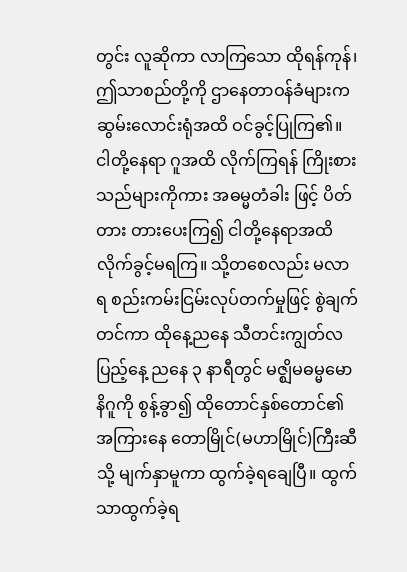တွင်း လူဆိုကာ လာကြသော ထိုရန်ကုန်၊ ဤသာစည်တို့ကို ဌာနေတာဝန်ခံများက ဆွမ်းလောင်းရုံအထိ ဝင်ခွင့်ပြုကြ၏။ ငါတို့နေရာ ဂူအထိ လိုက်ကြရန် ကြိုးစားသည်များကိုကား အဓမ္မတံခါး ဖြင့် ပိတ်တား တားပေးကြ၍ ငါတို့နေရာအထိ လိုက်ခွင့်မရကြ။ သို့တစေလည်း မလာရ စည်းကမ်းငြမ်းလုပ်တက်မှုဖြင့် စွဲချက်တင်ကာ ထိုနေ့ညနေ သီတင်းကျွတ်လပြည့်နေ့ ညနေ ၃ နာရီတွင် မဇ္ဈိမဓမ္မမောနိဂူကို စွန့်ခွာ၍ ထိုတောင်နှစ်တောင်၏ အကြားနေ တောမြိုင်(မဟာမြိုင်)ကြီးဆီသို့ မျက်နှာမူကာ ထွက်ခဲ့ရချေပြီ။ ထွက်သာထွက်ခဲ့ရ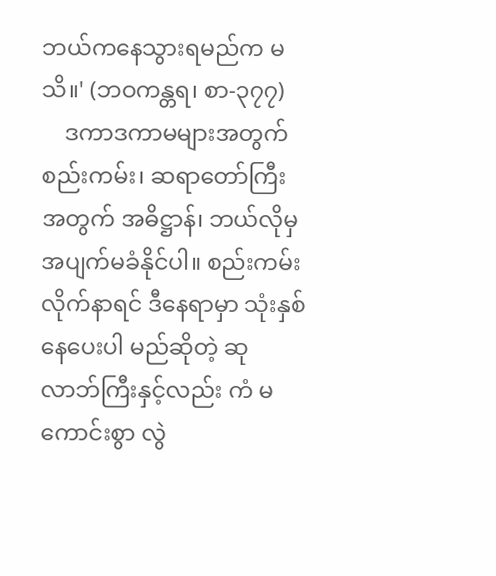ဘယ်ကနေသွားရမည်က မသိ။' (ဘဝကန္တရ၊ စာ-၃၇၇)
    ဒကာဒကာမများအတွက် စည်းကမ်း၊ ဆရာတော်ကြီးအတွက် အဓိဋ္ဌာန်၊ ဘယ်လိုမှ အပျက်မခံနိုင်ပါ။ စည်းကမ်းလိုက်နာရင် ဒီနေရာမှာ သုံးနှစ်နေပေးပါ မည်ဆိုတဲ့ ဆုလာဘ်ကြီးနှင့်လည်း ကံ မကောင်းစွာ လွဲ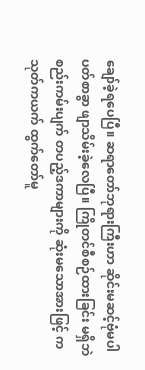ချော်ခဲ့ရပေပြီ။ ဆရာတော်ဘုရားကြီးဟာ ဆိုင်းမဆင့်ဗုံမပါ ပတ်စာခွာ ဖျာသိမ်းခဲ့လေပြီ။ ကြိုတင်စီစဉ်ထားခြင်း မရှိဘဲ စည်းကမ်းပျက် တပည့်ဒကာများကို ဆုံးမသောအားဖြင့် ကသုတ်ကယက် ထွက်တော်မူ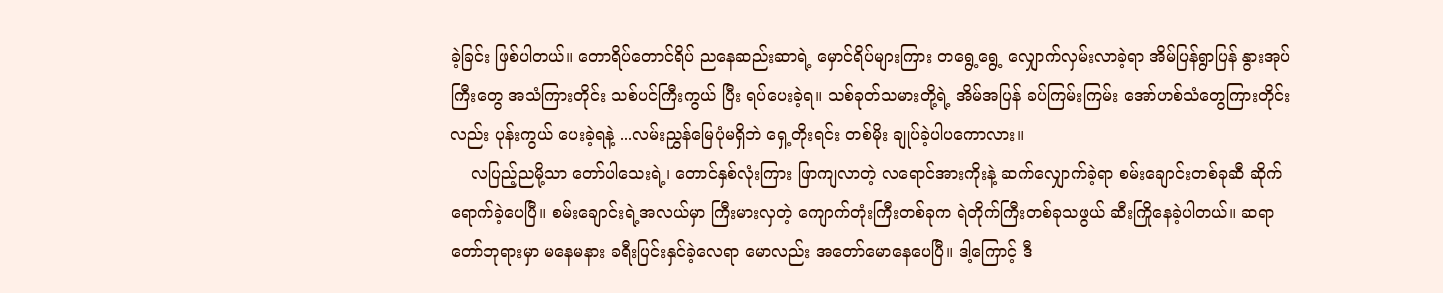ခဲ့ခြင်း ဖြစ်ပါတယ်။ တောရိပ်တောင်ရိပ် ညနေဆည်းဆာရဲ့ မှောင်ရိပ်များကြား တရွေ့ရွေ့ လျှောက်လှမ်းလာခဲ့ရာ အိမ်ပြန်ရွာပြန် နွားအုပ်ကြီးတွေ အသံကြားတိုင်း သစ်ပင်ကြီးကွယ် ပြီး ရပ်ပေးခဲ့ရ။ သစ်ခုတ်သမားတို့ရဲ့ အိမ်အပြန် ခပ်ကြမ်းကြမ်း အော်ဟစ်သံတွေကြားတိုင်းလည်း ပုန်းကွယ် ပေးခဲ့ရနဲ့ ...လမ်းညွှန်မြေပုံမရှိဘဲ ရှေ့တိုးရင်း တစ်မိုး ချုပ်ခဲ့ပါပကောလား။
    လပြည့်ညမို့သာ တော်ပါသေးရဲ့၊ တောင်နှစ်လုံးကြား ဖြာကျလာတဲ့ လရောင်အားကိုးနဲ့ ဆက်လျှောက်ခဲ့ရာ စမ်းချောင်းတစ်ခုဆီ ဆိုက်ရောက်ခဲ့ပေပြီ။ စမ်းချောင်းရဲ့အလယ်မှာ ကြီးမားလှတဲ့ ကျောက်တုံးကြီးတစ်ခုက ရဲတိုက်ကြီးတစ်ခုသဖွယ် ဆီးကြိုနေခဲ့ပါတယ်။ ဆရာတော်ဘုရားမှာ မနေမနား ခရီးပြင်းနှင်ခဲ့လေရာ မောလည်း အတော်မောနေပေပြီ။ ဒါ့ကြောင့် ဒီ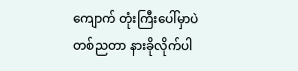ကျောက် တုံးကြီးပေါ်မှာပဲ တစ်ညတာ နားခိုလိုက်ပါ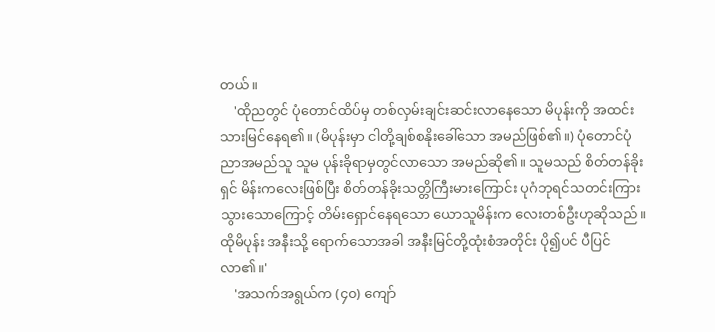တယ်။
    'ထိုညတွင် ပုံတောင်ထိပ်မှ တစ်လှမ်းချင်းဆင်းလာနေသော မိပုန်းကို အထင်းသားမြင်နေရ၏။ (မိပုန်းမှာ ငါတို့ချစ်စနိုးခေါ်သော အမည်ဖြစ်၏။) ပုံတောင်ပုံ ညာအမည်သူ သူမ ပုန်းခိုရာမှတွင်လာသော အမည်ဆို၏။ သူမသည် စိတ်တန်ခိုးရှင် မိန်းကလေးဖြစ်ပြီး စိတ်တန်ခိုးသတ္တိကြီးမားကြောင်း ပုဂံဘုရင်သတင်းကြား သွားသောကြောင့် တိမ်းရှောင်နေရသော ယောသူမိန်းက လေးတစ်ဦးဟုဆိုသည်။ ထိုမိပုန်း အနီးသို့ ရောက်သောအခါ အနီးမြင်တို့ထုံးစံအတိုင်း ပို၍ပင် ပီပြင်လာ၏။'
    'အသက်အရွယ်က (၄၀) ကျော်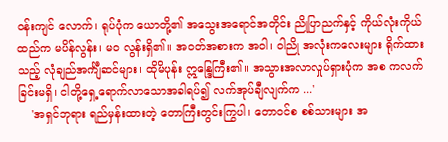ဝန်းကျင် လောက်၊ ရုပ်ပုံက ယောတို့၏ အသွေးအရောင်အတိုင်း ညိုပြာညက်နှင့် ကိုယ်လုံးကိုယ်ထည်က မပိန်လွန်း၊ မ၀ လွန်းရှိ၏။ အဝတ်အစားက အဝါ၊ ဝါညို အလုံးကလေးများ ရိုက်ထားသည့် လုံချည်အင်္ကျီဆင်များ၊ ထိုမိပုန်း ဣန္ဒြေကြီး၏။ အသွားအလာလှုပ်ရှားပုံက အစ ကလက်ခြင်းမရှိ၊ ငါတို့ရှေ့ရောက်လာသောအခါရပ်၍ လက်အုပ်ချီလျက်က ...'
    'အရှင်ဘုရား ရည်မှန်းထားတဲ့ တောကြီးတွင်းကြွပါ၊ တောဝင်စ စစ်သားများ အ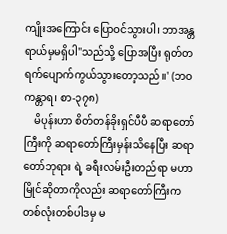ကျိုးအကြောင်း ပြောဝင်သွားပါ၊ ဘာအန္တရာယ်မှမရှိပါ"သည်သို့ ပြောအပြီး ရုတ်တရက်ပျောက်ကွယ်သွားတော့သည်။' (ဘဝကန္တာရ၊ စာ-၃၇၈)
    မိပုန်းဟာ စိတ်တန်ခိုးရှင်ပီပီ ဆရာတော်ကြီးကို ဆရာတော်ကြီးမှန်းသိနေပြီး ဆရာတော်ဘုရား ရဲ့ ခရီးလမ်းဦးတည်ရာ မဟာမြိုင်ဆိုတာကိုလည်း ဆရာတော်ကြီးက တစ်လုံးတစ်ပါဒမှ မ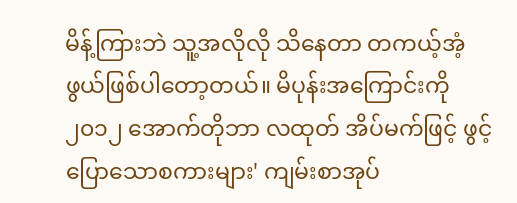မိန့်ကြားဘဲ သူ့အလိုလို သိနေတာ တကယ့်အံ့ဖွယ်ဖြစ်ပါတော့တယ်။ မိပုန်းအကြောင်းကို ၂၀၁၂ အောက်တိုဘာ လထုတ် အိပ်မက်ဖြင့် ဖွင့်ပြောသောစကားများ' ကျမ်းစာအုပ်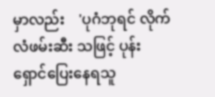မှာလည်း    'ပုဂံဘုရင် လိုက်လံဖမ်းဆီး သဖြင့် ပုန်းရှောင်ပြေးနေရသူ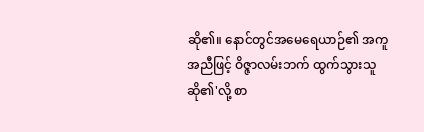ဆို၏။ နောင်တွင်အမေရေယာဉ်၏ အကူအညီဖြင့် ဝိဇ္ဇာလမ်းဘက် ထွက်သွားသူဆို၏'လို့ စာ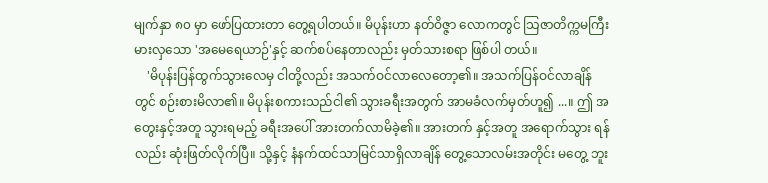မျက်နှာ ၈၀ မှာ ဖော်ပြထားတာ တွေ့ရပါတယ်။ မိပုန်းဟာ နတ်ဝိဇ္ဇာ လောကတွင် သြဇာတိက္ကမကြီးမားလှသော 'အမေရေယာဉ်'နှင့် ဆက်စပ်နေတာလည်း မှတ်သားစရာ ဖြစ်ပါ တယ်။
    'မိပုန်းပြန်ထွက်သွားလေမှ ငါတို့လည်း အသက်ဝင်လာလေတော့၏။ အသက်ပြန်ဝင်လာချိန်တွင် စဉ်းစားမိလာ၏။ မိပုန်းစကားသည်ငါ၏ သွားခရီးအတွက် အာမခံလက်မှတ်ဟူ၍ ...။ ဤ အတွေးနှင့်အတူ သွားရမည့် ခရီးအပေါ် အားတက်လာမိခဲ့၏။ အားတက် နှင့်အတူ အရောက်သွား ရန်လည်း ဆုံးဖြတ်လိုက်ပြီ။ သို့နှင့် နံနက်ထင်သာမြင်သာရှိလာချိန် တွေ့သောလမ်းအတိုင်း မတွေ့ ဘူး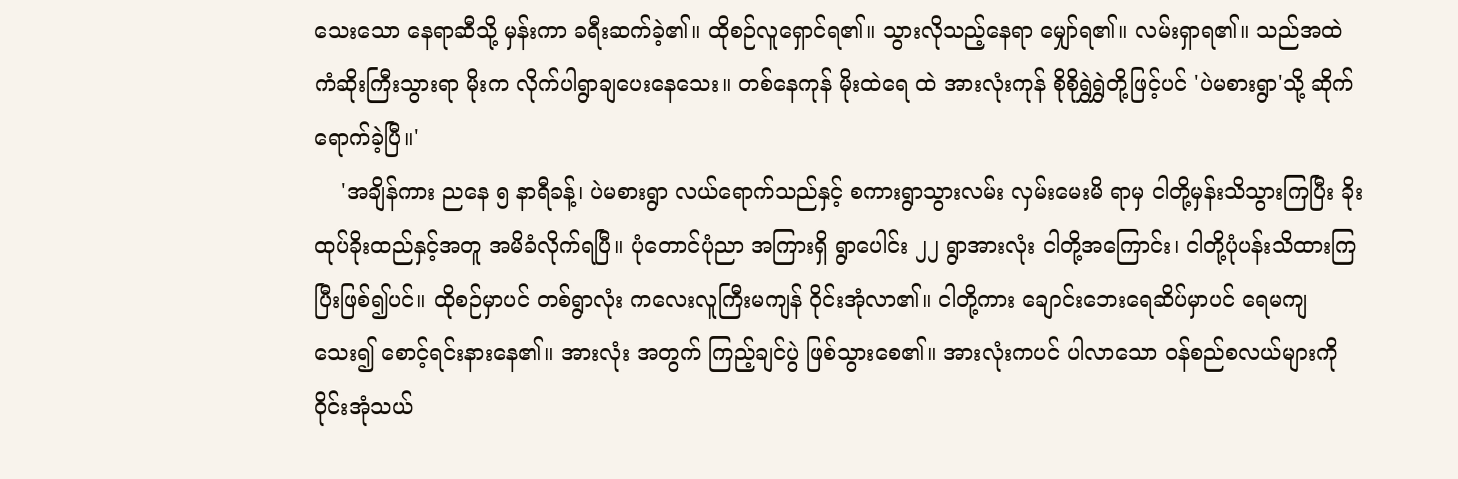သေးသော နေရာဆီသို့ မှန်းကာ ခရီးဆက်ခဲ့၏။ ထိုစဉ်လူရှောင်ရ၏။ သွားလိုသည့်နေရာ မျှော်ရ၏။ လမ်းရှာရ၏။ သည်အထဲ ကံဆိုးကြီးသွားရာ မိုးက လိုက်ပါရွာချပေးနေသေး။ တစ်နေကုန် မိုးထဲရေ ထဲ အားလုံးကုန် စိုစိုရွှဲရွှဲတို့ဖြင့်ပင် 'ပဲမစားရွာ'သို့ ဆိုက်ရောက်ခဲ့ပြီ။'
    'အချိန်ကား ညနေ ၅ နာရီခန့်၊ ပဲမစားရွာ လယ်ရောက်သည်နှင့် စကားရွာသွားလမ်း လှမ်းမေးမိ ရာမှ ငါတို့မှန်းသိသွားကြပြီး ခိုးထုပ်ခိုးထည်နှင့်အတူ အမိခံလိုက်ရပြီ။ ပုံတောင်ပုံညာ အကြားရှိ ရွာပေါင်း ၂၂ ရွာအားလုံး ငါတို့အကြောင်း၊ ငါတို့ပုံပန်းသိထားကြ ပြီးဖြစ်၍ပင်။ ထိုစဉ်မှာပင် တစ်ရွာလုံး ကလေးလူကြီးမကျန် ဝိုင်းအုံလာ၏။ ငါတို့ကား ချောင်းဘေးရေဆိပ်မှာပင် ရေမကျသေး၍ စောင့်ရင်းနားနေ၏။ အားလုံး အတွက် ကြည့်ချင်ပွဲ ဖြစ်သွားစေ၏။ အားလုံးကပင် ပါလာသော ဝန်စည်စလယ်များကို ဝိုင်းအုံသယ်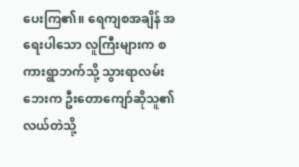ပေးကြ၏။ ရေကျစအချိန် အရေးပါသော လူကြီးများက စကားရွာဘက်သို့ သွားရာလမ်းဘေးက ဦးတောကျော်ဆိုသူ၏ လယ်တဲသို့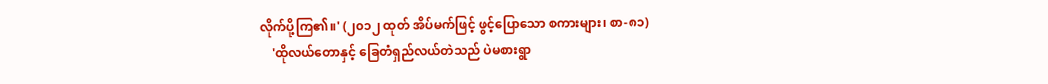လိုက်ပို့ကြ၏။' (၂၀၁၂ ထုတ် အိပ်မက်ဖြင့် ဖွင့်ပြောသော စကားများ၊ စာ-၈၁)
    'ထိုလယ်တောနှင့် ခြေတံရှည်လယ်တဲသည် ပဲမစားရွာ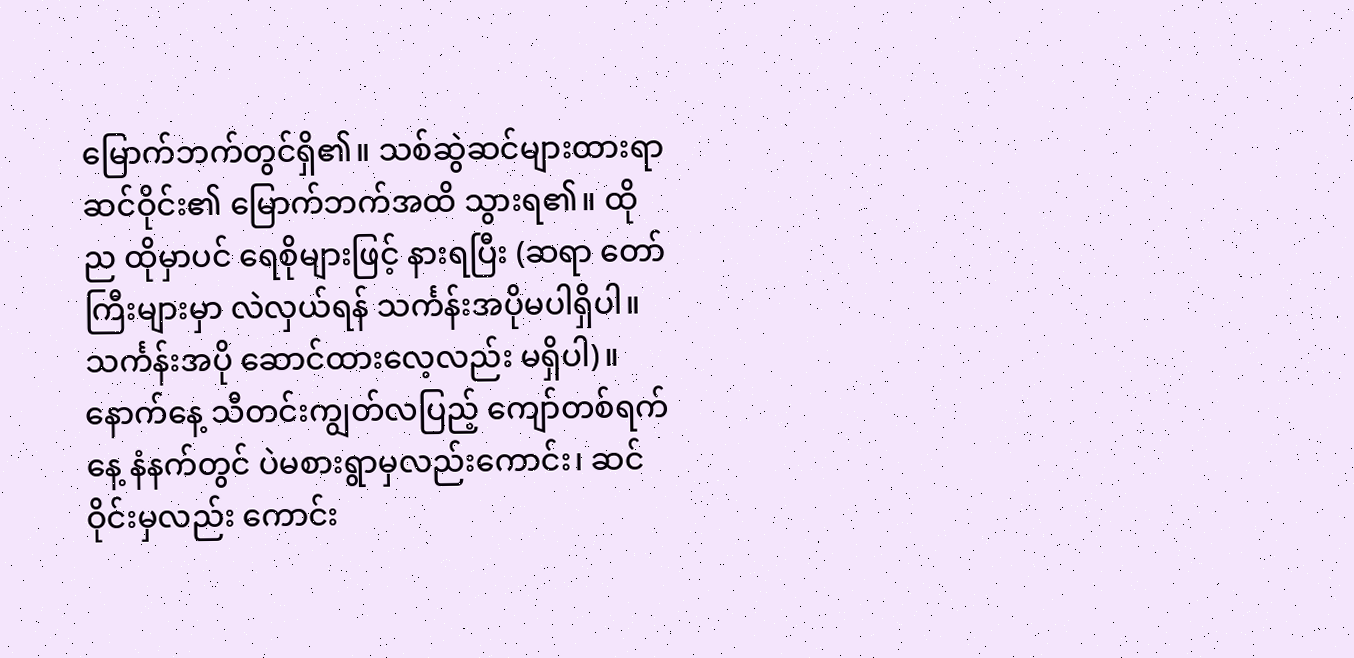မြောက်ဘက်တွင်ရှိ၏။ သစ်ဆွဲဆင်များထားရာ ဆင်ဝိုင်း၏ မြောက်ဘက်အထိ သွားရ၏။ ထိုည ထိုမှာပင် ရေစိုများဖြင့် နားရပြီး (ဆရာ တော်ကြီးများမှာ လဲလှယ်ရန် သင်္ကန်းအပိုမပါရှိပါ။ သင်္ကန်းအပို ဆောင်ထားလေ့လည်း မရှိပါ)။ နောက်နေ့ သီတင်းကျွတ်လပြည့် ကျော်တစ်ရက်နေ့ နံနက်တွင် ပဲမစားရွာမှလည်းကောင်း၊ ဆင်ဝိုင်းမှလည်း ကောင်း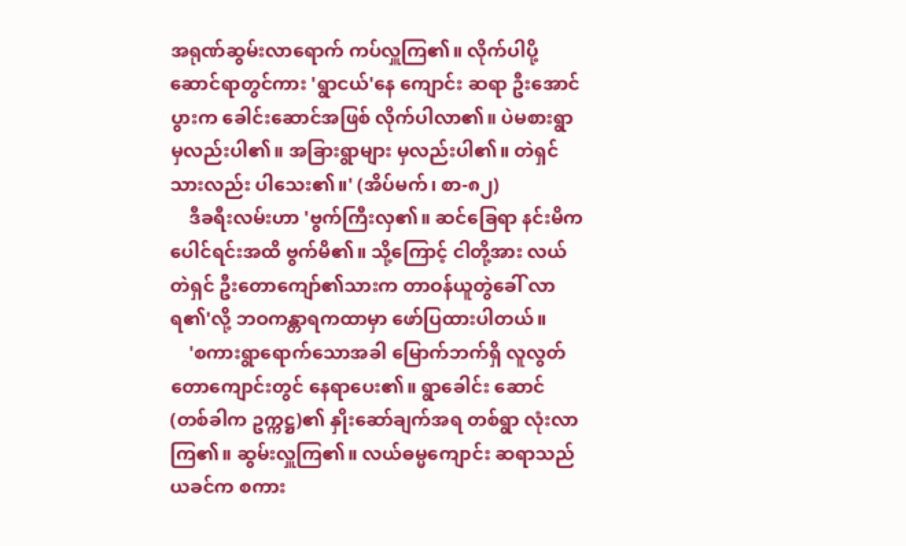အရုဏ်ဆွမ်းလာရောက် ကပ်လှူကြ၏။ လိုက်ပါပို့ဆောင်ရာတွင်ကား 'ရွာငယ်'နေ ကျောင်း ဆရာ ဦးအောင်ပွားက ခေါင်းဆောင်အဖြစ် လိုက်ပါလာ၏။ ပဲမစားရွာမှလည်းပါ၏။ အခြားရွာများ မှလည်းပါ၏။ တဲရှင်သားလည်း ပါသေး၏။' (အိပ်မက်၊ စာ-၈၂)
    ဒီခရီးလမ်းဟာ 'ဗွက်ကြီးလှ၏။ ဆင်ခြေရာ နင်းမိက ပေါင်ရင်းအထိ ဗွက်မိ၏။ သို့ကြောင့် ငါတို့အား လယ်တဲရှင် ဦးတောကျော်၏သားက တာဝန်ယူတွဲခေါ် လာရ၏'လို့ ဘဝကန္တာရကထာမှာ ဖော်ပြထားပါတယ်။
    'စကားရွာရောက်သောအခါ မြောက်ဘက်ရှိ လူလွတ်တောကျောင်းတွင် နေရာပေး၏။ ရွာခေါင်း ဆောင်(တစ်ခါက ဥက္ကဋ္ဌ)၏ နှိုးဆော်ချက်အရ တစ်ရွာ လုံးလာကြ၏။ ဆွမ်းလှူကြ၏။ လယ်ဓမ္မကျောင်း ဆရာသည် ယခင်က စကား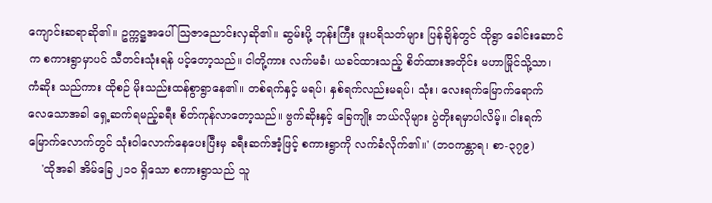ကျောင်းဆရာဆို၏။ ဥက္ကဋ္ဌအပေါ် သြဇာညောင်းလှဆို၏။ ဆွမ်းပို့ ဘုန်းကြီး ဖူးပရိသတ်များ ပြန်ချိန်တွင် ထိုရွာ ခေါင်းဆောင်က စကားရွာမှာပင် သီတင်းသုံးရန် ပင့်တော့သည်။ ငါတို့ကား လက်မခံ၊ ယခင်ထားသည့် စိတ်ထားအတိုင်း မဟာမြိုင်သို့သာ၊ ကံဆိုး သည်ကား ထိုစဉ် မိုးသည်းထန်စွာရွာနေ၏။ တစ်ရက်နှင့် မရပ်၊ နှစ်ရက်လည်းမရပ်၊ သုံး၊ လေးရက်မြောက်ရောက် လေသောအခါ ရှေ့ဆက်ရမည့်ခရီး စိတ်ကုန်လာတော့သည်။ ဗွက်ဆိုးနှင့် ခြေကျိုး ဘယ်လိုများ ပွဲတိုးရမှာပါလိမ့်။ ငါးရက်မြောက်လောက်တွင် သုံးဝါလောက်နေပေးပြီးမှ ခရီးဆက်အံ့ဖြင့် စကားရွာကို လက်ခံလိုက်၏။' (ဘဝကန္တာရ၊ စာ-၃၇၉)
    'ထိုအခါ အိမ်ခြေ ၂၁၀ ရှိသော စကားရွာသည် သူ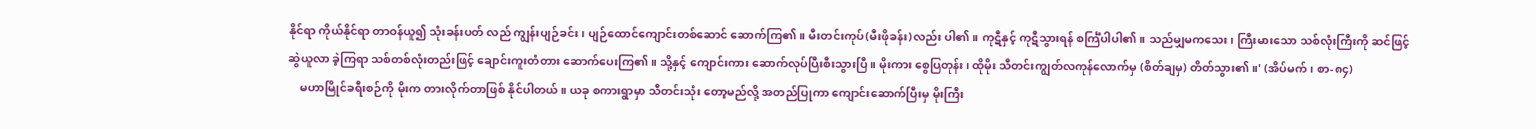နိုင်ရာ ကိုယ်နိုင်ရာ တာဝန်ယူ၍ သုံးခန်းပတ် လည် ကျွန်းပျဉ်ခင်း၊ ပျဉ်ထောင်ကျောင်းတစ်ဆောင် ဆောက်ကြ၏။ မီးတင်းကုပ်(မီးဖိုခန်း)လည်း ပါ၏။ ကုဋီနှင့် ကုဋီသွားရန် စင်္ကြံပါပါ၏။ သည်မျှမကသေး၊ ကြီးမားသော သစ်လုံးကြီးကို ဆင်ဖြင့်ဆွဲယူလာ ခဲ့ကြရာ သစ်တစ်လုံးတည်းဖြင့် ချောင်းကူးတံတား ဆောက်ပေးကြ၏။ သို့နှင့် ကျောင်းကား ဆောက်လုပ်ပြီးစီးသွားပြီ။ မိုးကား စွေပြတုန်း၊ ထိုမိုး သီတင်းကျွတ်လကုန်လောက်မှ (စိတ်ချမှ) တိတ်သွား၏။' (အိပ်မက်၊ စာ-၈၄)
    မဟာမြိုင်ခရီးစဉ်ကို မိုးက တားလိုက်တာဖြစ် နိုင်ပါတယ်။ ယခု စကားရွာမှာ သီတင်းသုံး တော့မည်လို့ အတည်ပြုကာ ကျောင်းဆောက်ပြီးမှ မိုးကြီး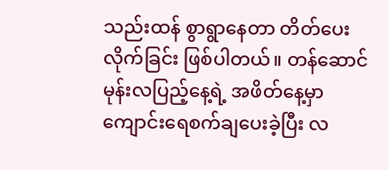သည်းထန် စွာရွာနေတာ တိတ်ပေးလိုက်ခြင်း ဖြစ်ပါတယ်။ တန်ဆောင်မုန်းလပြည့်နေ့ရဲ့ အဖိတ်နေ့မှာ ကျောင်းရေစက်ချပေးခဲ့ပြီး လ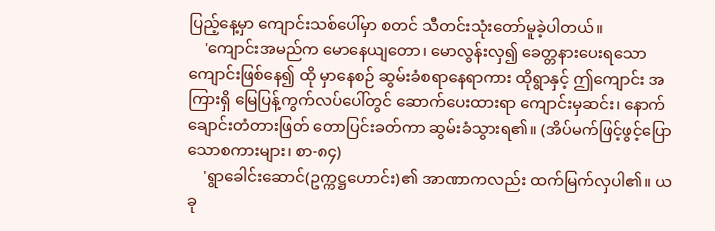ပြည့်နေ့မှာ ကျောင်းသစ်ပေါ်မှာ စတင် သီတင်းသုံးတော်မူခဲ့ပါတယ်။
    'ကျောင်းအမည်က မောနေယျတော၊ မောလွန်းလှ၍ ခေတ္တနားပေးရသော ကျောင်းဖြစ်နေ၍ ထို မှာနေစဉ် ဆွမ်းခံစရာနေရာကား ထိုရွာနှင့် ဤကျောင်း အကြားရှိ မြေပြန့်ကွက်လပ်ပေါ်တွင် ဆောက်ပေးထားရာ ကျောင်းမှဆင်း၊ နောက်ချောင်းတံတားဖြတ် တောပြင်းခတ်ကာ ဆွမ်းခံသွားရ၏။ (အိပ်မက်ဖြင့်ဖွင့်ပြော သောစကားများ၊ စာ-၈၄)
    'ရွာခေါင်းဆောင်(ဥက္ကဋ္ဌဟောင်း)၏ အာဏာကလည်း ထက်မြက်လှပါ၏။ ယခု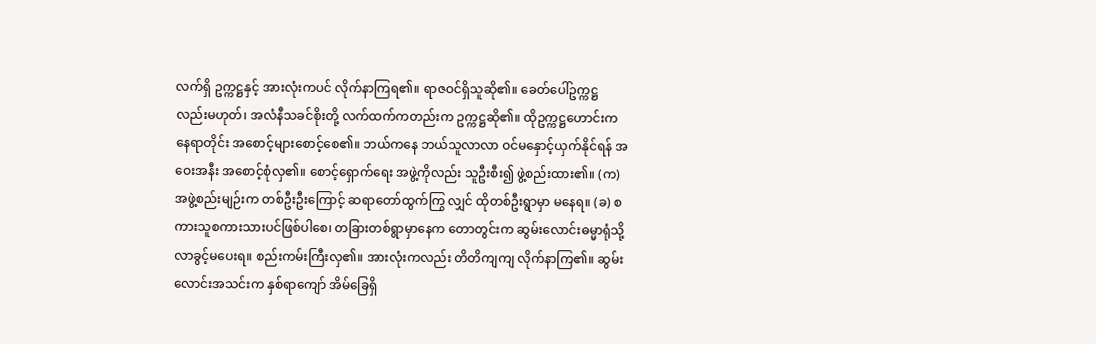လက်ရှိ ဥက္ကဋ္ဌနှင့် အားလုံးကပင် လိုက်နာကြရ၏။ ရာဇဝင်ရှိသူဆို၏။ ခေတ်ပေါ်ဥက္ကဋ္ဌလည်းမဟုတ်၊ အလံနီသခင်စိုးတို့ လက်ထက်ကတည်းက ဥက္ကဋ္ဌဆို၏။ ထိုဥက္ကဋ္ဌဟောင်းက နေရာတိုင်း အစောင့်များစောင့်စေ၏။ ဘယ်ကနေ ဘယ်သူလာလာ ဝင်မနှောင့်ယှက်နိုင်ရန် အဝေးအနီး အစောင့်စုံလှ၏။ စောင့်ရှောက်ရေး အဖွဲ့ကိုလည်း သူဦးစီး၍ ဖွဲ့စည်းထား၏။ (က) အဖွဲ့စည်းမျဉ်းက တစ်ဦးဦးကြောင့် ဆရာတော်ထွက်ကြွ လျှင် ထိုတစ်ဦးရွာမှာ မနေရ။ (ခ) စကားသူစကားသားပင်ဖြစ်ပါစေ၊ တခြားတစ်ရွာမှာနေက တောတွင်းက ဆွမ်းလောင်းဓမ္မာရုံသို့ လာခွင့်မပေးရ။ စည်းကမ်းကြီးလှ၏။ အားလုံးကလည်း တိတိကျကျ လိုက်နာကြ၏။ ဆွမ်းလောင်းအသင်းက နှစ်ရာကျော် အိမ်ခြေရှိ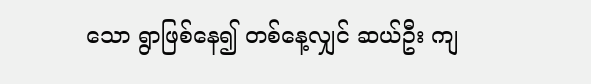သော ရွာဖြစ်နေ၍ တစ်နေ့လျှင် ဆယ်ဦး ကျ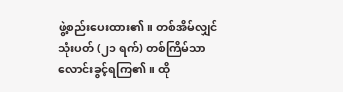ဖွဲ့စည်းပေးထား၏။ တစ်အိမ်လျှင် သုံးပတ် (၂၁ ရက်) တစ်ကြိမ်သာ လောင်းခွင့်ရကြ၏။ ထို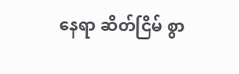နေရာ ဆိတ်ငြိမ် စွာ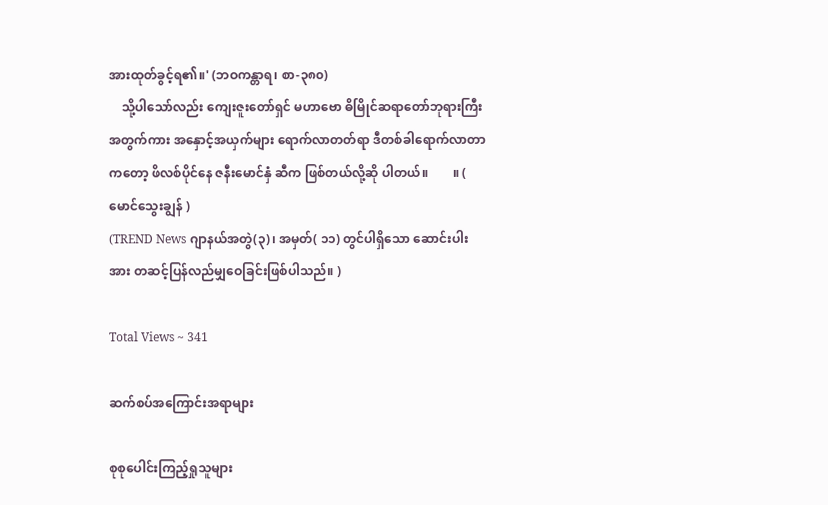အားထုတ်ခွင့်ရ၏။' (ဘဝကန္တာရ၊ စာ-၃၈၀)
    သို့ပါသော်လည်း ကျေးဇူးတော်ရှင် မဟာဗော ဓိမြိုင်ဆရာတော်ဘုရားကြီးအတွက်ကား အနှောင့်အယှက်များ ရောက်လာတတ်ရာ ဒီတစ်ခါရောက်လာတာကတော့ ဖိလစ်ပိုင်နေ ဇနီးမောင်နှံ ဆီက ဖြစ်တယ်လို့ဆို ပါတယ်။        ။ ( မောင်သွေးချွန် )
(TREND News ဂျာနယ်အတွဲ(၃)၊ အမှတ်( ၁၁) တွင်ပါရှိသော ဆောင်းပါးအား တဆင့်ပြန်လည်မျှဝေခြင်းဖြစ်ပါသည်။ )

Total Views ~ 341

ဆက်စပ်အကြောင်းအရာများ

စုစုပေါင်းကြည့်ရှုသူများ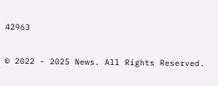42963

© 2022 - 2025 News. All Rights Reserved.